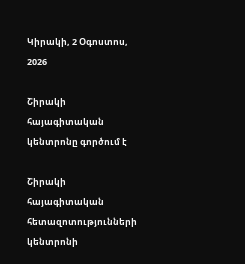Կիրակի, 2 Օգոստոս, 2026

Շիրակի հայագիտական կենտրոնը գործում է

Շիրակի հայագիտական հետազոտությունների կենտրոնի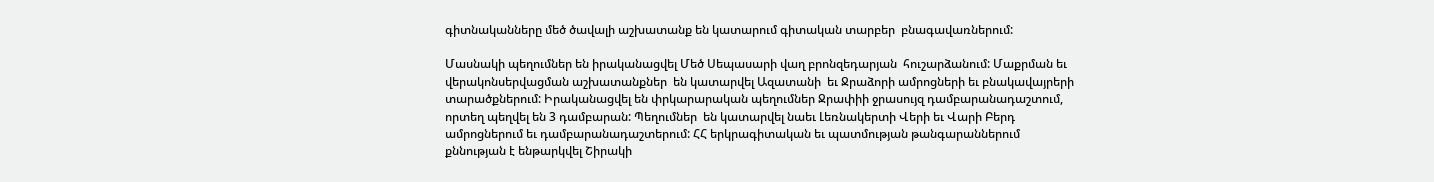գիտնականները մեծ ծավալի աշխատանք են կատարում գիտական տարբեր  բնագավառներում:

Մասնակի պեղումներ են իրականացվել Մեծ Սեպասարի վաղ բրոնզեդարյան  հուշարձանում: Մաքրման եւ վերակոնսերվացման աշխատանքներ  են կատարվել Ազատանի  եւ Ջրաձորի ամրոցների եւ բնակավայրերի տարածքներում: Իրականացվել են փրկարարական պեղումներ Ջրափիի ջրասույզ դամբարանադաշտում, որտեղ պեղվել են 3 դամբարան: Պեղումներ  են կատարվել նաեւ Լեռնակերտի Վերի եւ Վարի Բերդ ամրոցներում եւ դամբարանադաշտերում: ՀՀ երկրագիտական եւ պատմության թանգարաններում քննության է ենթարկվել Շիրակի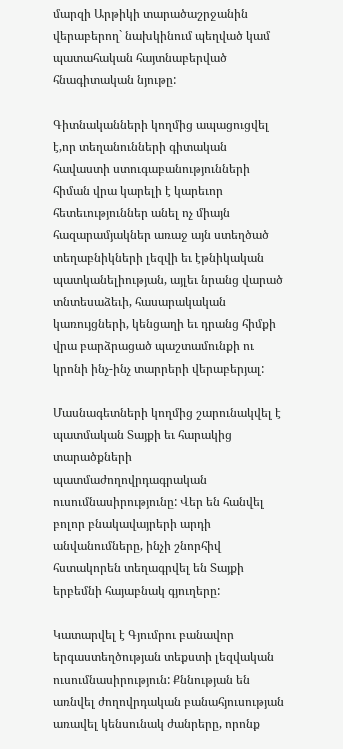մարզի Արթիկի տարածաշրջանին վերաբերող` նախկինում պեղված կամ պատահական հայտնաբերված հնագիտական նյութը:

Գիտնականների կողմից ապացուցվել է,որ տեղանունների գիտական հավաստի ստուգաբանությունների հիման վրա կարելի է կարեւոր հետեւություններ անել ոչ միայն հազարամյակներ առաջ այն ստեղծած տեղաբնիկների լեզվի եւ էթնիկական պատկանելիության, այլեւ նրանց վարած տնտեսաձեւի, հասարակական կառույցների, կենցաղի եւ դրանց հիմքի վրա բարձրացած պաշտամունքի ու կրոնի ինչ-ինչ տարրերի վերաբերյալ:

Մասնագետների կողմից շարունակվել է պատմական Տայքի եւ հարակից տարածքների պատմաժողովրդագրական ուսումնասիրությունը: Վեր են հանվել բոլոր բնակավայրերի արդի անվանումները, ինչի շնորհիվ հստակորեն տեղագրվել են Տայքի երբեմնի հայաբնակ գյուղերը:

Կատարվել է Գյումրու բանավոր երգաստեղծության տեքստի լեզվական ուսումնասիրություն: Քննության են առնվել ժողովրդական բանահյուսության առավել կենսունակ ժանրերը, որոնք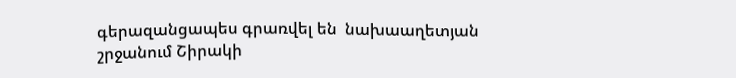գերազանցապես գրառվել են  նախաաղետյան շրջանում Շիրակի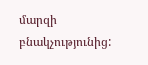մարզի բնակչությունից: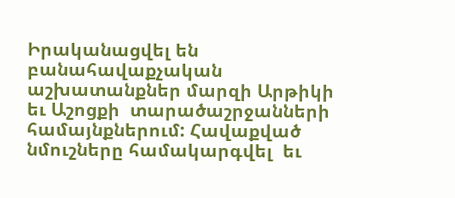Իրականացվել են  բանահավաքչական աշխատանքներ մարզի Արթիկի եւ Աշոցքի  տարածաշրջանների համայնքներում: Հավաքված նմուշները համակարգվել  եւ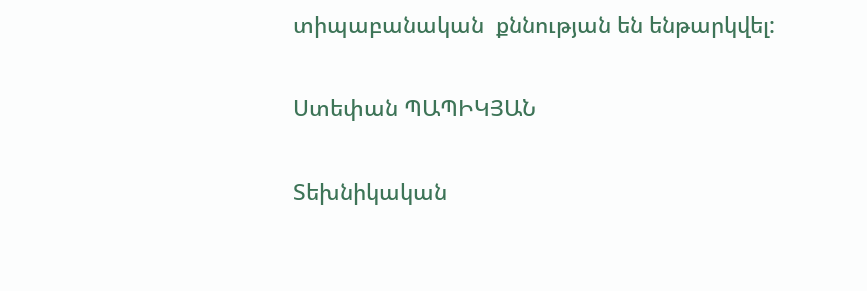տիպաբանական  քննության են ենթարկվել:

Ստեփան ՊԱՊԻԿՅԱՆ

Տեխնիկական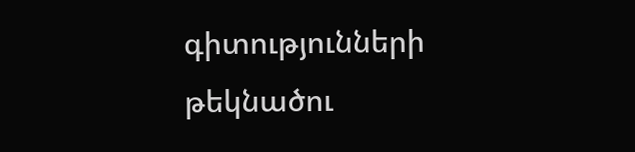գիտությունների թեկնածու